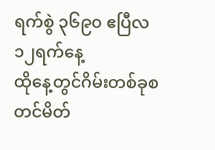ရက်စွဲ ၃၆၉၀ ဧပြီလ ၁၂ရက်နေ့
ထိုနေ့တွင်ဂိမ်းတစ်ခုစတင်မိတ်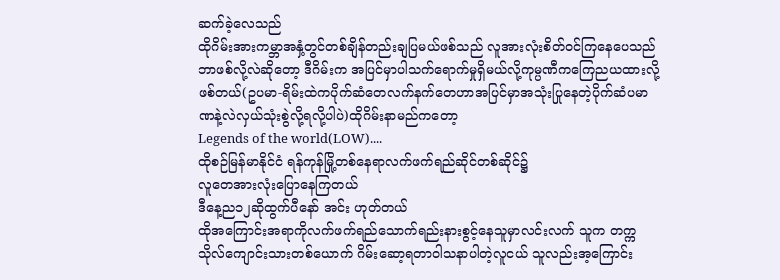ဆက်ခဲ့လေသည်
ထိုဂိမ်းအားကမ္ဘာအနှံ့တွင်တစ်ချိန်တည်းချပြမယ်ဖစ်သည် လူအားလုံးစိတ်ဝင်ကြနေပေသည်
ဘာဖစ်လို့လဲဆိုတော့ ဒီဂိမ်းက အပြင်မှာပါသက်ရောက်မှုရှိမယ်လို့ကုမ္ပဏီကကြေညယထားလို့ဖစ်တယ်(ဥပမာ-ရိမ်းထဲကပိုက်ဆံတေလက်နက်တေဟာအပြင်မှာအသုံးပြုနေတဲ့ပိုက်ဆံပမာဏနဲ့လဲလှယ်သုံးစွဲလို့ရလို့ပါပဲ)ထိုဂိမ်းနာမည်ကတော့
Legends of the world(LOW)....
ထိုစဉ်မြန်မာနိုင်ငံ ရန်ကုန်မြို့တစ်နေရာလက်ဖက်ရည်ဆိုင်တစ်ဆိုင်၌
လူတေအားလုံးပြောနေကြတယ်
ဒီနေ့ည၁၂ဆိုထွက်ပီနော် အင်း ဟုတ်တယ်
ထိုအကြောင်းအရာကိုလက်ဖက်ရည်သောက်ရည်းနားစွင့်နေသူမှာလင်းလက် သူက တက္ကသိုလ်ကျောင်းသားတစ်ယောက် ဂိမ်းဆော့ရတာဝါသနာပါတဲ့လူငယ် သူလည်းအ့ကြောင်း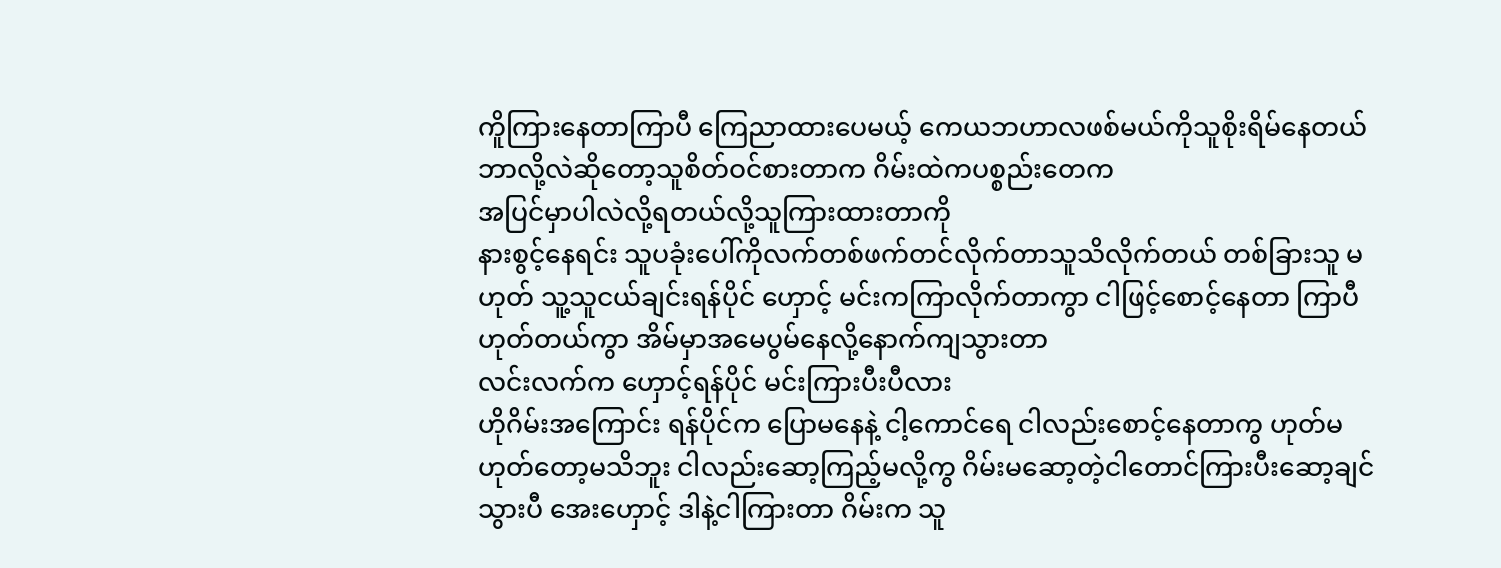ကိူကြားနေတာကြာပီ ကြေညာထားပေမယ့် ကေယဘဟာလဖစ်မယ်ကိုသူစိုးရိမ်နေတယ် ဘာလို့လဲဆိုတော့သူစိတ်ဝင်စားတာက ဂိမ်းထဲကပစ္စည်းတေက
အပြင်မှာပါလဲလို့ရတယ်လို့သူကြားထားတာကို
နားစွင့်နေရင်း သူပခုံးပေါ်ကိုလက်တစ်ဖက်တင်လိုက်တာသူသိလိုက်တယ် တစ်ခြားသူ မဟုတ် သူ့သူငယ်ချင်းရန်ပိုင် ဟှောင့် မင်းကကြာလိုက်တာကွာ ငါဖြင့်စောင့်နေတာ ကြာပီ ဟုတ်တယ်ကွာ အိမ်မှာအမေပွမ်နေလို့နောက်ကျသွားတာ
လင်းလက်က ဟှောင့်ရန်ပိုင် မင်းကြားပီးပီလား
ဟိုဂိမ်းအကြောင်း ရန်ပိုင်က ပြောမနေနဲ့ ငါ့ကောင်ရေ ငါလည်းစောင့်နေတာကွ ဟုတ်မဟုတ်တော့မသိဘူး ငါလည်းဆော့ကြည့်မလို့ကွ ဂိမ်းမဆော့တဲ့ငါတောင်ကြားပီးဆော့ချင်သွားပီ အေးဟှောင့် ဒါနဲ့ငါကြားတာ ဂိမ်းက သူ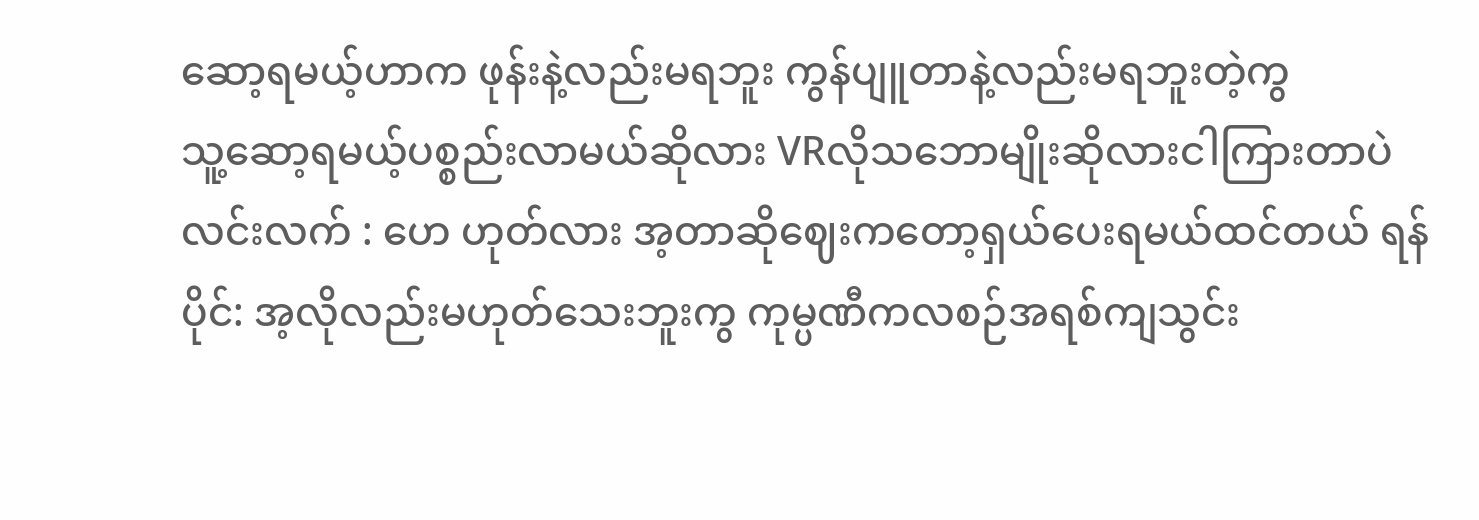ဆော့ရမယ့်ဟာက ဖုန်းနဲ့လည်းမရဘူး ကွန်ပျူတာနဲ့လည်းမရဘူးတဲ့ကွ
သူ့ဆော့ရမယ့်ပစ္စည်းလာမယ်ဆိုလား VRလိုသဘောမျိုးဆိုလားငါကြားတာပဲ
လင်းလက် : ဟေ ဟုတ်လား အ့တာဆိုဈေးကတော့ရှယ်ပေးရမယ်ထင်တယ် ရန်ပိုင်: အ့လိုလည်းမဟုတ်သေးဘူးကွ ကုမ္ပဏီကလစဉ်အရစ်ကျသွင်း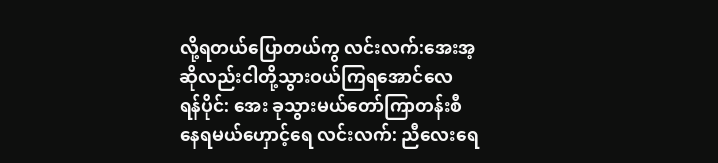လို့ရတယ်ပြောတယ်ကွ လင်းလက်:အေးအ့ဆိုလည်းငါတို့သွားဝယ်ကြရအောင်လေ
ရန်ပိုင်: အေး ခုသွားမယ်တော်ကြာတန်းစီနေရမယ်ဟှောင့်ရေ လင်းလက်: ညီလေးရေ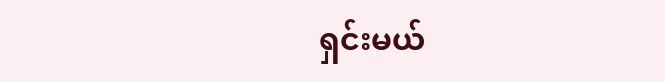ရှင်းမယ်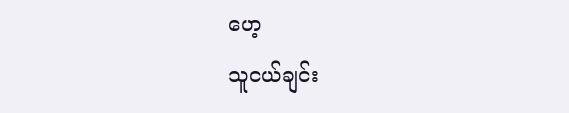ဟေ့
သူငယ်ချင်း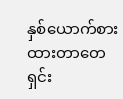နှစ်ယောက်စားထားတာတေရှင်း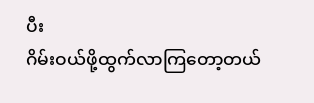ပီး
ဂိမ်းဝယ်ဖို့ထွက်လာကြတော့တယ်